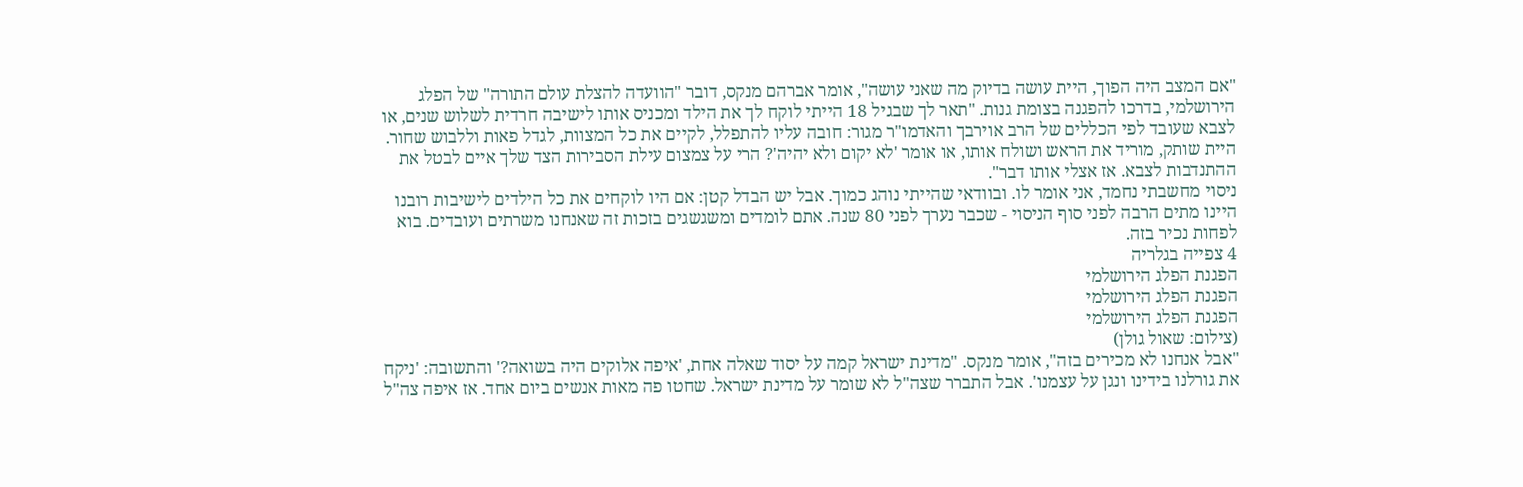"אם המצב היה הפוך, היית עושה בדיוק מה שאני עושה", אומר אברהם מנקס, דובר "הוועדה להצלת עולם התורה" של הפלג הירושלמי, בדרכו להפגנה בצומת גנות. "תאר לך שבגיל 18 הייתי לוקח לך את הילד ומכניס אותו לישיבה חרדית לשלוש שנים, או לצבא שעובד לפי הכללים של הרב אוירבך והאדמו"ר מגור: חובה עליו להתפלל, לקיים את כל המצוות, לגדל פאות וללבוש שחור. היית שותק, מוריד את הראש ושולח אותו, או אומר 'לא יקום ולא יהיה'? הרי על צמצום עילת הסבירות הצד שלך איים לבטל את ההתנדבות לצבא. אז אצלי אותו דבר".
ניסוי מחשבתי נחמד, אני אומר לו. ובוודאי שהייתי נוהג כמוך. אבל יש הבדל קטן: אם היו לוקחים את כל הילדים לישיבות רובנו היינו מתים הרבה לפני סוף הניסוי - שכבר נערך לפני 80 שנה. אתם לומדים ומשגשגים בזכות זה שאנחנו משרתים ועובדים. בוא לפחות נכיר בזה.
4 צפייה בגלריה
הפגנת הפלג הירושלמי
הפגנת הפלג הירושלמי
הפגנת הפלג הירושלמי
(צילום: שאול גולן)
"אבל אנחנו לא מכירים בזה", אומר מנקס. "מדינת ישראל קמה על יסוד שאלה אחת, 'איפה אלוקים היה בשואה?' והתשובה: 'ניקח את גורלנו בידינו ונגן על עצמנו'. אבל התברר שצה"ל לא שומר על מדינת ישראל. שחטו פה מאות אנשים ביום אחד. אז איפה צה"ל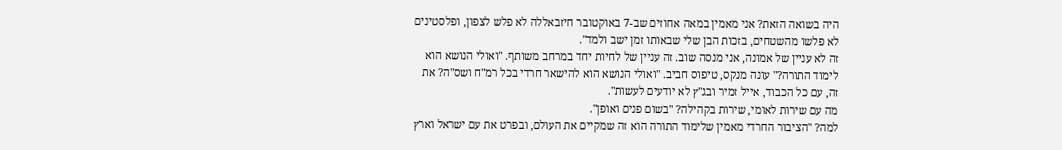היה בשואה הזאת? אני מאמין במאה אחוזים שב-7 באוקטובר חיזבאללה לא פלש לצפון, ופלסטינים לא פלשו מהשטחים, בזכות הבן שלי שבאותו זמן ישב ולמד".
זה לא עניין של אמונה, אני מנסה שוב. זה עניין של לחיות יחד במרחב משותף. "ואולי הנושא הוא לימוד התורה?" עונה מנקס, טיפוס חביב. "ואולי הנושא הוא להישאר חרדי בכל רמ"ח ושס"ה? את זה, עם כל הכבוד, אייל זמיר ובג"ץ לא יודעים לעשות".
מה עם שירות לאומי, שירות בקהילה? "בשום פנים ואופן".
למה? "הציבור החרדי מאמין שלימוד התורה הוא זה שמקיים את העולם, ובפרט את עם ישראל וארץ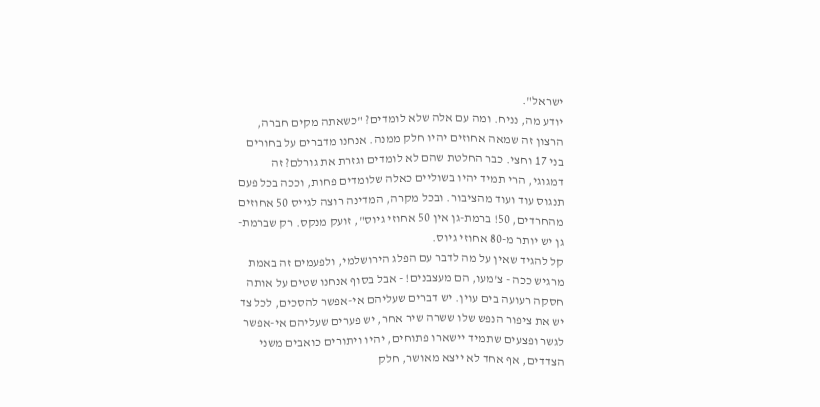ישראל".
יודע מה, נניח. ומה עם אלה שלא לומדים? "כשאתה מקים חברה, הרצון זה שמאה אחוזים יהיו חלק ממנה. אנחנו מדברים על בחורים בני 17 וחצי. כבר החלטת שהם לא לומדים וגזרת את גורלם? זה דמגוגי, הרי תמיד יהיו בשוליים כאלה שלומדים פחות, וככה בכל פעם תנגוס עוד ועוד מהציבור. ובכל מקרה, המדינה רוצה לגייס 50 אחוזים מהחרדים, 50! ברמת-גן אין 50 אחוזי גיוס", זועק מנקס. רק שברמת-גן יש יותר מ-80 אחוזי גיוס.
קל להגיד שאין על מה לדבר עם הפלג הירושלמי, ולפעמים זה באמת מרגיש ככה - צ'מעו, הם מעצבנים! - אבל בסוף אנחנו שטים על אותה חסקה רעועה בים עוין. יש דברים שעליהם אי-אפשר להסכים, לכל צד יש את ציפור הנפש שלו ששרה שיר אחר, יש פערים שעליהם אי-אפשר לגשר ופצעים שתמיד יישארו פתוחים, יהיו ויתורים כואבים משני הצדדים, אף אחד לא ייצא מאושר, חלק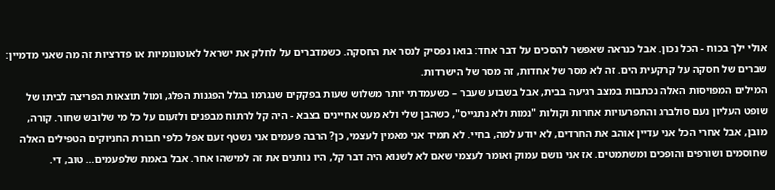אולי ילך בכוח - הכל נכון. אבל כנראה שאפשר להסכים על דבר אחד: בואו נפסיק לנסר את החסקה. כשמדברים על לחלק את ישראל לאוטונומיות או פדרציות זה מה שאני מדמיין: שברים של חסקה על קרקעית הים. זה לא מסר של אחדות, זה מסר של הישרדות.
המילים המפויסות האלה נכתבות במצב רגיעה בבית, אבל בשבוע שעבר – כשעמדתי יותר משלוש שעות בפקקים שנגרמו בגלל הפגנות הפלג, ומול תוצאות הפריצה לביתו של שופט העליון נעם סולברג והתפרעויות אחרות וקולות "נמות ולא נתגייס", כשהבן שלי ולא מעט אחיינים בצבא - היה קל לרתוח מבפנים ולזעום על כל מי שלובש שחור. קורה, מובן, אבל אחרי הכל אני עדיין אוהב את החרדים, לא יודע למה, בחיי. לא תמיד אני מאמין לעצמי, כן? הרבה פעמים אני נשטף זעם אפל כלפי חבורת החניוקים הטפילים האלה שחוסמים ושורפים והופכים ומשתמטים. אז אני נושם עמוק ואומר לעצמי שאם לא לשנוא היה דבר קל, היו נותנים את זה למישהו אחר. אבל באמת שלפעמים… טוב, די.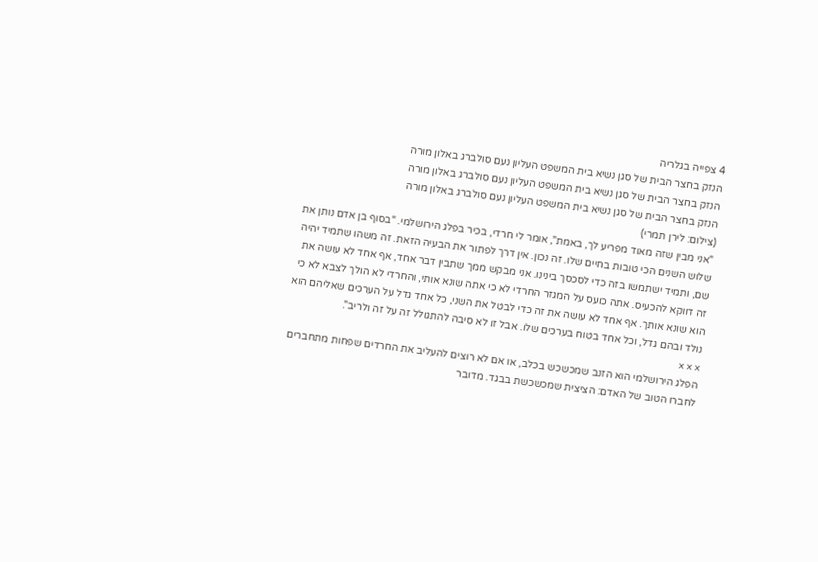4 צפייה בגלריה
הנזק בחצר הבית של סגן נשיא בית המשפט העליון נעם סולברג באלון מורה
הנזק בחצר הבית של סגן נשיא בית המשפט העליון נעם סולברג באלון מורה
הנזק בחצר הבית של סגן נשיא בית המשפט העליון נעם סולברג באלון מורה
(צילום: לירן תמרי)
"אני מבין שזה מאוד מפריע לך, באמת", אומר לי חרדי, בכיר בפלג הירושלמי. "בסוף בן אדם נותן את שלוש השנים הכי טובות בחיים שלו. זה נכון. אין דרך לפתור את הבעיה הזאת. זה משהו שתמיד יהיה שם, ותמיד ישתמשו בזה כדי לסכסך בינינו. אני מבקש ממך שתבין דבר אחד, אף אחד לא עושה את זה דווקא להכעיס. אתה כועס על המגזר החרדי לא כי אתה שונא אותי, והחרדי לא הולך לצבא לא כי הוא שונא אותך. אף אחד לא עושה את זה כדי לבטל את השני, כל אחד גדל על הערכים שאליהם הוא נולד ובהם גדל, וכל אחד בטוח בערכים שלו. אבל זו לא סיבה להתגולל זה על זה ולריב".
× × ×
הפלג הירושלמי הוא הזנב שמכשכש בכלב, או אם לא רוצים להעליב את החרדים שפחות מתחברים לחברו הטוב של האדם: הציצית שמכשכשת בבגד. מדובר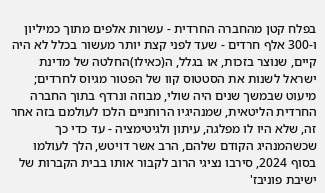בפלח קטן מהחברה החרדית - עשרות אלפים מתוך כמיליון ו-300 אלף חרדים - שעד לפני קצת יותר מעשור בכלל לא היה קיים, שנוצר בזכות, או בגלל, ה(כאילו)החלטה של מדינת ישראל לשנות את הסטטוס קוו של הפטור מגיוס לחרדים; מיעוט שבמשך שנים היה שולי, מבוזה ונרדף בתוך החברה החרדית הליטאית, שמנהיגיו הרוחניים הלכו לעולמם בזה אחר זה, שלא היו לו מפלגה, עיתון ולגיטימציה - עד כדי כך שכשהמנהיג הקודם שלהם, הרב אשר דויטש, הלך לעולמו בסוף 2024, סירבו נציגי הרוב לקבור אותו בבית הקברות של ישיבת פוניבז'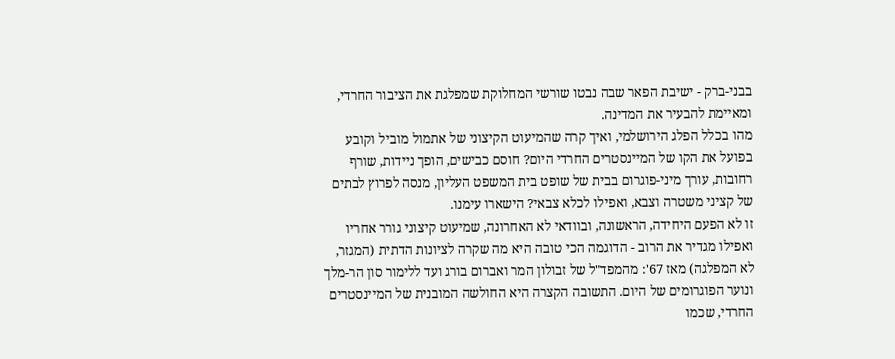בבני-ברק - ישיבת הפאר שבה נבטו שורשי המחלוקת שמפלגת את הציבור החרדי, ומאיימת להבעיר את המדינה.
מהו בכלל הפלג הירושלמי, ואיך קרה שהמיעוט הקיצוני של אתמול מוביל וקובע בפועל את הקו של המיינסטרים החרדי היום? חוסם כבישים, הופך ניידות, שורף רחובות, עורך מיני-פוגרום בבית של שופט בית המשפט העליון, מנסה לפרוץ לבתים של קציני משטרה וצבא, ואפילו לכלא צבאי? הישארו עימנו.
זו לא הפעם היחידה, הראשונה, ובוודאי לא האחרונה, שמיעוט קיצוני גורר אחריו ואפילו מגדיר את הרוב - הדוגמה הכי טובה היא מה שקרה לציונות הדתית (המגזר, לא המפלגה) מאז 67': מהמפד"ל של זבולון המר ואברום בורג ועד ללימור סון הר-מלך ונוער הפוגרומים של היום. התשובה הקצרה היא החולשה המובנית של המיינסטרים החרדי, שכמו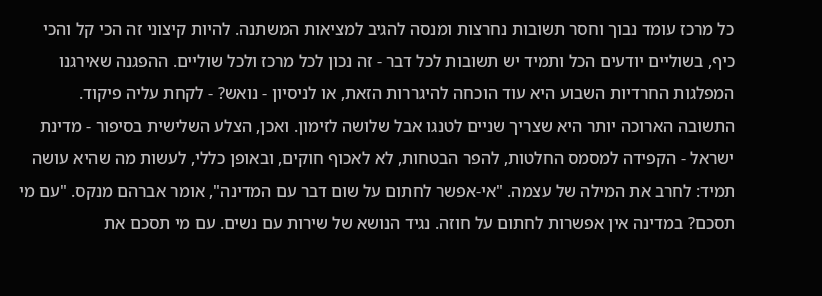כל מרכז עומד נבוך וחסר תשובות נחרצות ומנסה להגיב למציאות המשתנה. להיות קיצוני זה הכי קל והכי כיף, בשוליים יודעים הכל ותמיד יש תשובות לכל דבר - זה נכון לכל מרכז ולכל שוליים. ההפגנה שאירגנו המפלגות החרדיות השבוע היא עוד הוכחה להיגררות הזאת, או לניסיון - נואש? - לקחת עליה פיקוד.
התשובה הארוכה יותר היא שצריך שניים לטנגו אבל שלושה לזימון. ואכן, הצלע השלישית בסיפור - מדינת ישראל - הקפידה למסמס החלטות, להפר הבטחות, לא לאכוף חוקים, ובאופן כללי, לעשות מה שהיא עושה תמיד: לחרב את המילה של עצמה. "אי-אפשר לחתום על שום דבר עם המדינה", אומר אברהם מנקס. "עם מי תסכם? במדינה אין אפשרות לחתום על חוזה. נגיד הנושא של שירות עם נשים. עם מי תסכם את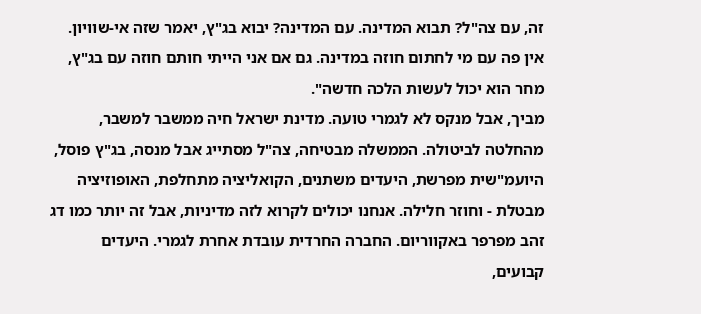זה, עם צה"ל? תבוא המדינה. עם המדינה? יבוא בג"ץ, יאמר שזה אי-שוויון. אין פה עם מי לחתום חוזה במדינה. גם אם אני הייתי חותם חוזה עם בג"ץ, מחר הוא יכול לעשות הלכה חדשה".
מביך, אבל מנקס לא לגמרי טועה. מדינת ישראל חיה ממשבר למשבר, מהחלטה לביטולה. הממשלה מבטיחה, צה"ל מסתייג אבל מנסה, בג"ץ פוסל, היועמ"שית מפרשת, היעדים משתנים, הקואליציה מתחלפת, האופוזיציה מבטלת - וחוזר חלילה. אנחנו יכולים לקרוא לזה מדיניות, אבל זה יותר כמו דג זהב מפרפר באקווריום. החברה החרדית עובדת אחרת לגמרי. היעדים קבועים,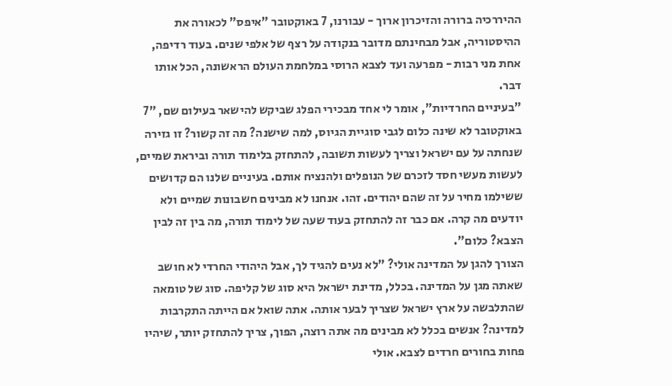ההיררכיה ברורה והזיכרון ארוך - עבורנו, 7 באוקטובר "איפס" לכאורה את ההיסטוריה, אבל מבחינתם מדובר בנקודה על רצף של אלפי שנים. בעוד רדיפה, אחת מני רבות - מפרעה ועד לצבא הרוסי במלחמת העולם הראשונה, הכל אותו דבר.
"בעיניים החרדיות", אומר לי אחד מבכירי הפלג שביקש להישאר בעילום שם, "7 באוקטובר לא שינה כלום לגבי סוגיית הגיוס, למה שישנה? מה זה קשור? זו גזירה שנחתה על עם ישראל וצריך לעשות תשובה, להתחזק בלימוד תורה וביראת שמיים, לעשות מעשי חסד לזכרם של הנופלים ולהנציח אותם. בעיניים שלנו הם קדושים ששילמו מחיר על זה שהם יהודים. זהו. אנחנו לא מבינים חשבונות שמיים ולא יודעים מה קרה. אם כבר זה להתחזק בעוד שעה של לימוד תורה, מה בין זה לבין הצבא? כלום".
הצורך להגן על המדינה אולי? "לא נעים להגיד לך, אבל היהודי החרדי לא חושב שאתה מגן על המדינה. בכלל, מדינת ישראל היא סוג של קליפה. סוג של טומאה שהתלבשה על ארץ ישראל שצריך לבער אותה. אתה שואל אם הייתה התקרבות למדינה? אנשים בכלל לא מבינים מה אתה רוצה, הפוך, צריך להתחזק יותר, שיהיו פחות בחורים חרדים לצבא. אולי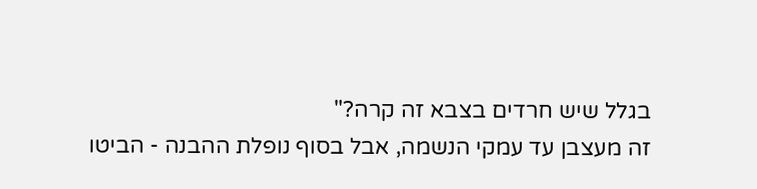בגלל שיש חרדים בצבא זה קרה?"
זה מעצבן עד עמקי הנשמה, אבל בסוף נופלת ההבנה - הביטו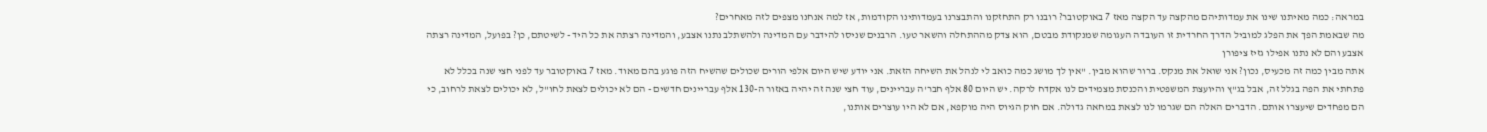במראה: כמה מאיתנו שינו את עמדותיהם מהקצה עד הקצה מאז 7 באוקטובר? רובנו רק התחזקנו והתבצרנו בעמדותינו הקודמות, אז למה אנחנו מצפים לזה מאחרים?
מה שבאמת הפך את הפלג למוביל הדרך החרדית זו העובדה העגומה שמנקודת מבטם, הוא צדק מההתחלה והשאר טעו. הרבנים שניסו להידבר עם המדינה ולהשתלב נתנו אצבע, והמדינה רצתה את כל היד - לשיטתם, כן? בפועל, המדינה רצתה אצבע והם לא נתנו אפילו גזיז ציפורן
אתה מבין כמה זה מכעיס, נכון? אני שואל את מנקס. ברור שהוא מבין. "אין לך מושג כמה כואב לי לנהל את השיחה הזאת. אני יודע שיש היום אלפי הורים שכולים שהשיח הזה פוגע בהם מאוד. מאז 7 באוקטובר עד לפני חצי שנה בכלל לא פתחתי את הפה בגלל זה, אבל בג"ץ והיועצת המשפטית והכנסת מצמידים לנו אקדח לרקה. יש היום 80 אלף חבר'ה עבריינים, עוד חצי שנה זה יהיה באזור ה-130 אלף עבריינים חדשים - הם לא יכולים לצאת לחו"ל, לא יכולים לצאת לרחוב, כי הם מפחדים שיעצרו אותם. הדברים האלה הם שגרמו לנו לצאת במחאה גדולה. אם חוק הגיוס היה מוקפא, אם לא היו עוצרים אותנו,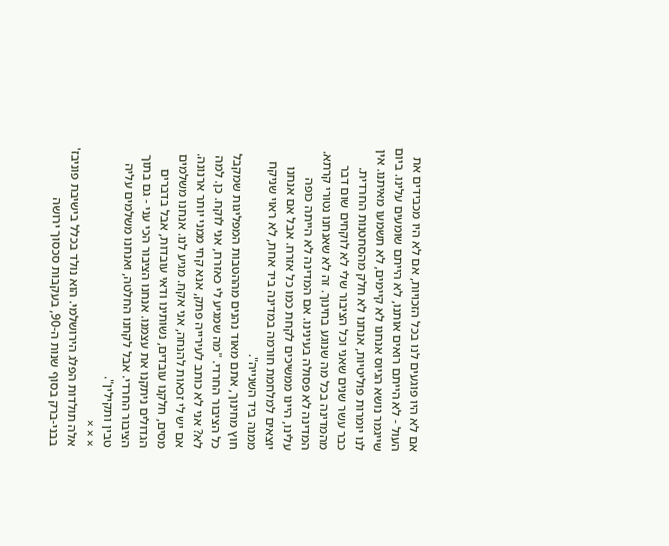אם לא היו פוגעים לנו בכל הזכויות, אם לא היו מכבידים את העול - לא הייתם רואים אותנו, לא הייתם שומעים עלינו. ביום שייגמר נושא הגיוס אנחנו לא קיימים, לא תשמעו מאיתנו. אין לנו יומרות פוליטיות, אנחנו לא חלק מהסחטנות החרדית. כבר עשר שנים שאני וכל הציבור שלי לא לוקחים שום דבר מהמדינה בכל מה שנוגע בחינוך. זה לא שאנחנו נטורי קרתא. המדינה לא פסולה בעינינו. אם המדינה לא הייתה כופה עלינו, היינו ממשיכים לקחת כמו כל אזרח. אבל אם אנחנו יוצאים למלחמת חורמה במדינה ביד אחת, לא ראוי שניקח ממנה ביד השנייה".
חוץ מחינוך, אתם מאוד נהנים מההטבות המפליגות שמקבל כל הציבור החרדי. "מה שמגיע לי כאזרח, אני לוקח. כן. למה לא? אני לא כותב לעירייה פתק, אנא קחי ממני יותר ארנונה. אם יש לי זכאות להנחה, אני אקח. מגיע לנו. אנחנו משלמים מסים, חלקנו עובדים, נשותינו ודאי עובדות, אבל בדברים הגדולים ניתקנו את עצמנו. אנחנו הציבור הכי עני - גם בתוך הציבור החרדי. אבל לקחנו החלטה, ואנחנו משלמים עליה טבין ותקילין".
× × ×
אלה תולדות הפלג הירושלמי. הוא נולד בכלל בישיבת פוניבז' בבני-ברק בסוף שנות ה-90, בעקבות סכסוך ירושה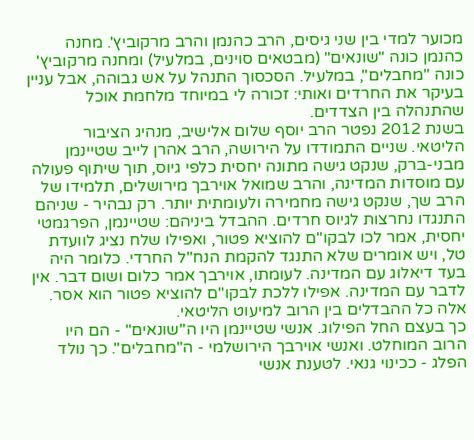מכוער למדי בין שני גיסים, הרב כהנמן והרב מרקוביץ'. מחנה כהנמן כונה "שונאים" (מבטאים סוינים, במלעיל) ומחנה מרקוביץ' כונה "מחבלים", במלעיל. הסכסוך התנהל על אש גבוהה, אבל עניין בעיקר את החרדים ואותי: זכורה לי במיוחד מלחמת אוכל שהתנהלה בין הצדדים.
בשנת 2012 נפטר הרב יוסף שלום אלישיב, מנהיג הציבור הליטאי. שניים התמודדו על הירושה, הרב אהרן לייב שטיינמן מבני-ברק, שנקט גישה מתונה יחסית כלפי גיוס, תוך שיתוף פעולה עם מוסדות המדינה, והרב שמואל אוירבך מירושלים, תלמידו של הרב שך, שנקט גישה מחמירה ולעומתית יותר. רק נבהיר - שניהם התנגדו נחרצות לגיוס חרדים. ההבדל ביניהם: שטיינמן, הפרגמטי יחסית, אמר לכו לבקו"ם להוציא פטור, ואפילו שלח נציג לוועדת טל, ויש אומרים שלא התנגד להקמת הנח"ל החרדי. כלומר היה בעד דיאלוג עם המדינה. לעומתו, אוירבך אמר כלום ושום דבר. אין לדבר עם המדינה. אפילו ללכת לבקו"ם להוציא פטור הוא אסר. אלה כל ההבדלים בין הרוב למיעוט הליטאי.
כך בעצם החל הפילוג. אנשי שטיינמן היו ה"שונאים" - הם היו הרוב המוחלט. ואנשי אוירבך הירושלמי - ה"מחבלים". כך נולד הפלג - ככינוי גנאי. לטענת אנשי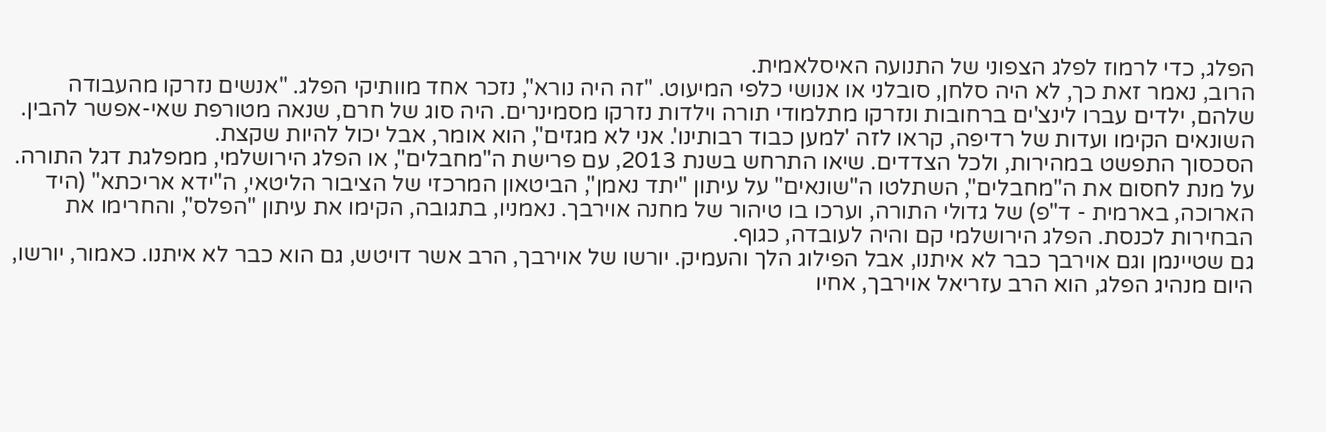הפלג, כדי לרמוז לפלג הצפוני של התנועה האיסלאמית.
הרוב, נאמר זאת כך, לא היה סלחן, סובלני או אנושי כלפי המיעוט. "זה היה נורא", נזכר אחד מוותיקי הפלג. "אנשים נזרקו מהעבודה שלהם, ילדים עברו לינצ'ים ברחובות ונזרקו מתלמודי תורה וילדות נזרקו מסמינרים. היה סוג של חרם, שנאה מטורפת שאי-אפשר להבין. השונאים הקימו ועדות של רדיפה, קראו לזה 'למען כבוד רבותינו'. אני לא מגזים", הוא אומר, אבל יכול להיות שקצת.
הסכסוך התפשט במהירות, ולכל הצדדים. שיאו התרחש בשנת 2013, עם פרישת ה"מחבלים", או הפלג הירושלמי, ממפלגת דגל התורה. על מנת לחסום את ה"מחבלים", השתלטו ה"שונאים" על עיתון "יתד נאמן", הביטאון המרכזי של הציבור הליטאי, ה"ידא אריכתא" (היד הארוכה, בארמית - ד"פ) של גדולי התורה, וערכו בו טיהור של מחנה אוירבך. נאמניו, בתגובה, הקימו את עיתון "הפלס", והחרימו את הבחירות לכנסת. הפלג הירושלמי קם והיה לעובדה, כגוף.
גם שטיינמן וגם אוירבך כבר לא איתנו, אבל הפילוג הלך והעמיק. יורשו של אוירבך, הרב אשר דויטש, גם הוא כבר לא איתנו. כאמור, יורשו, היום מנהיג הפלג, הוא הרב עזריאל אוירבך, אחיו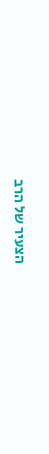הצעיר של הרב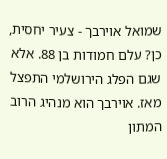שמואל אוירבך - צעיר יחסית, כן? עלם חמודות בן 88. אלא שגם הפלג הירושלמי התפצל מאז. אוירבך הוא מנהיג הרוב המתון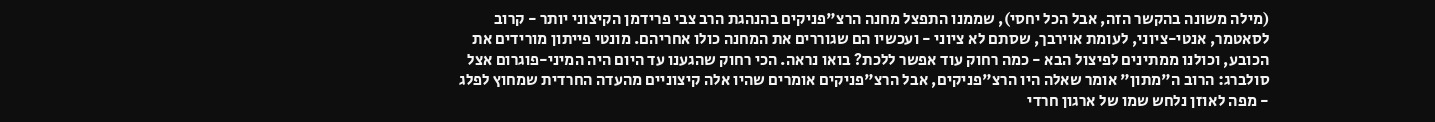(מילה משונה בהקשר הזה, אבל הכל יחסי), שממנו התפצל מחנה הרצ"פניקים בהנהגת הרב צבי פרידמן הקיצוני יותר - קרוב לסאטמר, אנטי-ציוני, לעומת אוירבך, שסתם לא ציוני - ועכשיו הם שגוררים את המחנה כולו אחריהם. מונטי פייתון מורידים את הכובע, וכולנו ממתינים לפיצול הבא - כמה רחוק עוד אפשר ללכת? בואו נראה. הכי רחוק שהגענו עד היום היה המיני-פוגרום אצל סולברג: הרוב ה"מתון" אומר שאלה היו הרצ"פניקים, אבל הרצ"פניקים אומרים שהיו אלה קיצוניים מהעדה החרדית שמחוץ לפלג - מפה לאוזן נלחש שמו של ארגון חרדי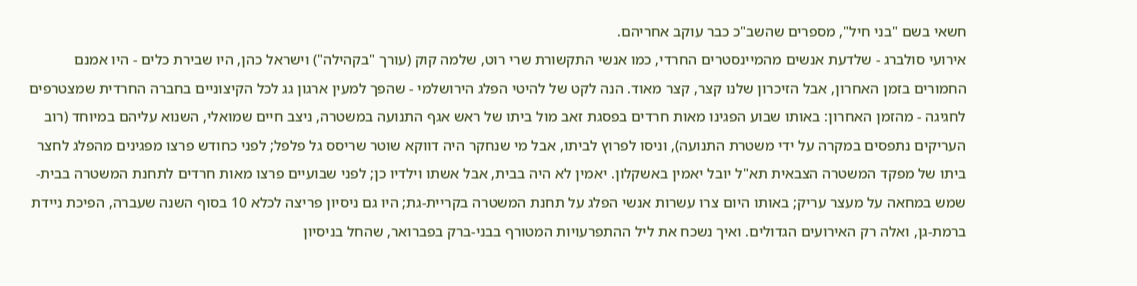חשאי בשם "בני חיל", מספרים שהשב"כ כבר עוקב אחריהם.
אירועי סולברג - שלדעת אנשים מהמיינסטרים החרדי, כמו אנשי התקשורת שרי רוט, שלמה קוק (עורך "בקהילה") וישראל כהן, היו שבירת כלים - היו אמנם החמורים בזמן האחרון, אבל הזיכרון שלנו קצר, קצר מאוד. הנה לקט של להיטי הפלג הירושלמי - שהפך למעין ארגון גג לכל הקיצוניים בחברה החרדית שמצטרפים לחגיגה - מהזמן האחרון: באותו שבוע הפגינו מאות חרדים בפסגת זאב מול ביתו של ראש אגף התנועה במשטרה, ניצב חיים שמואלי, השנוא עליהם במיוחד (רוב העריקים נתפסים במקרה על ידי משטרת התנועה), וניסו לפרוץ לביתו, אבל מי שנחקר היה דווקא שוטר שריסס גל פלפל; לפני כחודש פרצו מפגינים מהפלג לחצר ביתו של מפקד המשטרה הצבאית תא"ל יובל יאמין באשקלון. יאמין לא היה בבית, אבל אשתו וילדיו כן; לפני שבועיים פרצו מאות חרדים לתחנת המשטרה בבית-שמש במחאה על מעצר עריק; באותו היום צרו עשרות אנשי הפלג על תחנת המשטרה בקריית-גת; היו גם ניסיון פריצה לכלא 10 בסוף השנה שעברה, הפיכת ניידת ברמת-גן, ואלה רק האירועים הגדולים. ואיך נשכח את ליל ההתפרעויות המטורף בבני-ברק בפברואר, שהחל בניסיון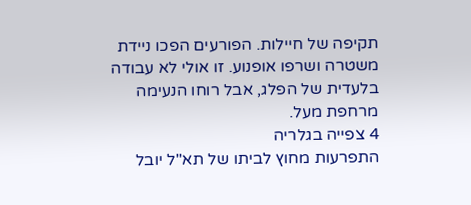תקיפה של חיילות. הפורעים הפכו ניידת משטרה ושרפו אופנוע. זו אולי לא עבודה בלעדית של הפלג, אבל רוחו הנעימה מרחפת מעל.
4 צפייה בגלריה
התפרעות מחוץ לביתו של תא"ל יובל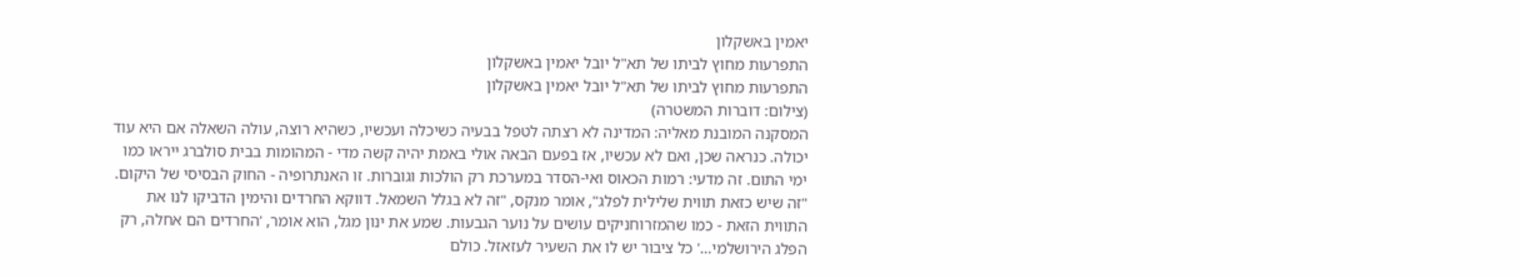יאמין באשקלון
התפרעות מחוץ לביתו של תא"ל יובל יאמין באשקלון
התפרעות מחוץ לביתו של תא"ל יובל יאמין באשקלון
(צילום: דוברות המשטרה)
המסקנה המובנת מאליה: המדינה לא רצתה לטפל בבעיה כשיכלה ועכשיו, כשהיא רוצה, עולה השאלה אם היא עוד יכולה. כנראה שכן, ואם לא עכשיו, אז בפעם הבאה אולי באמת יהיה קשה מדי - המהומות בבית סולברג ייראו כמו ימי התום. זה מדעי: רמות הכאוס ואי-הסדר במערכת רק הולכות וגוברות. זו האנתרופיה - החוק הבסיסי של היקום.
"זה שיש כזאת תווית שלילית לפלג", אומר מנקס, "זה לא בגלל השמאל. דווקא החרדים והימין הדביקו לנו את התווית הזאת - כמו שהמזרוחניקים עושים על נוער הגבעות. שמע את ינון מגל, הוא אומר, 'החרדים הם אחלה, רק הפלג הירושלמי…' כל ציבור יש לו את השעיר לעזאזל. כולם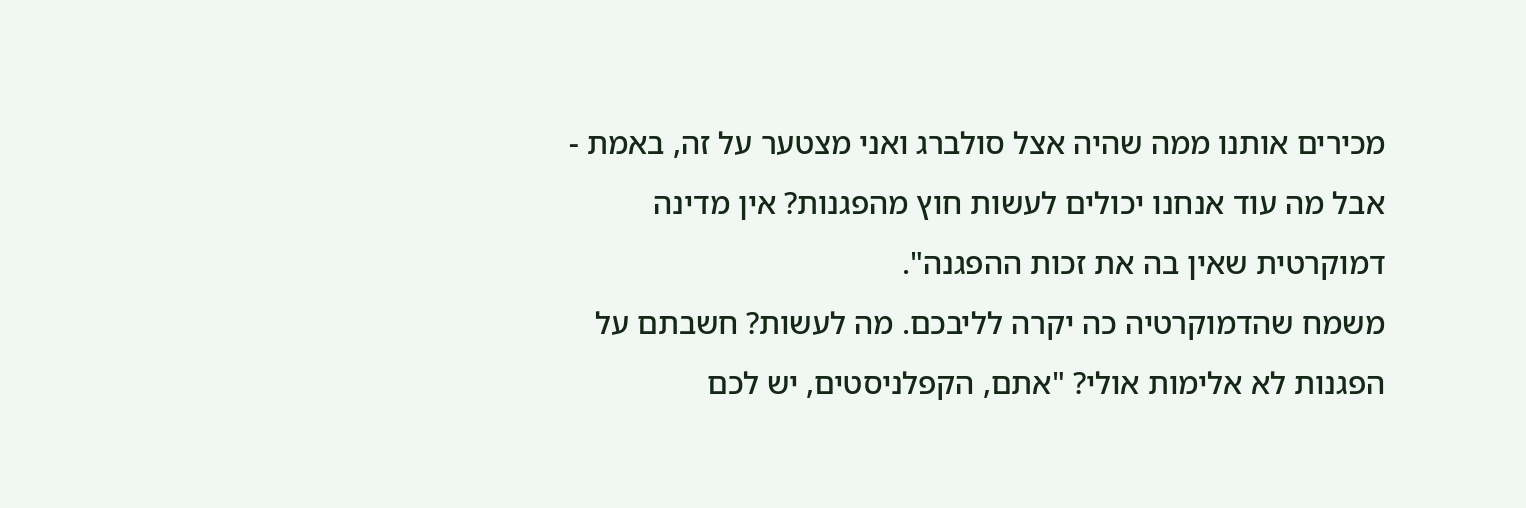מכירים אותנו ממה שהיה אצל סולברג ואני מצטער על זה, באמת - אבל מה עוד אנחנו יכולים לעשות חוץ מהפגנות? אין מדינה דמוקרטית שאין בה את זכות ההפגנה".
משמח שהדמוקרטיה כה יקרה לליבכם. מה לעשות? חשבתם על הפגנות לא אלימות אולי? "אתם, הקפלניסטים, יש לכם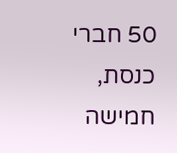50 חברי כנסת, חמישה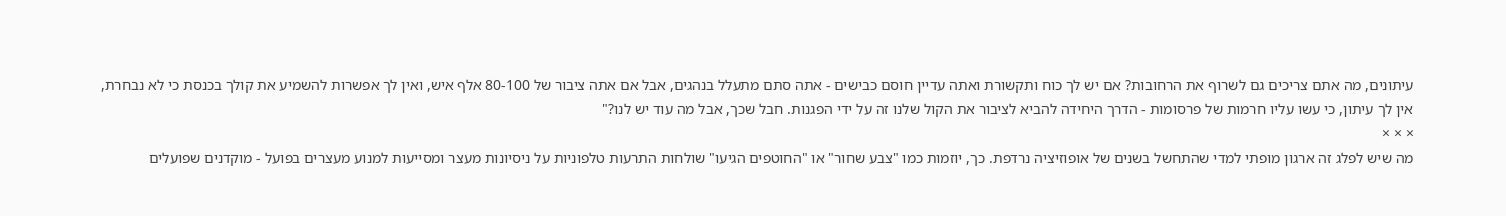עיתונים, מה אתם צריכים גם לשרוף את הרחובות? אם יש לך כוח ותקשורת ואתה עדיין חוסם כבישים - אתה סתם מתעלל בנהגים, אבל אם אתה ציבור של 80-100 אלף איש, ואין לך אפשרות להשמיע את קולך בכנסת כי לא נבחרת, אין לך עיתון, כי עשו עליו חרמות של פרסומות - הדרך היחידה להביא לציבור את הקול שלנו זה על ידי הפגנות. חבל שכך, אבל מה עוד יש לנו?"
× × ×
מה שיש לפלג זה ארגון מופתי למדי שהתחשל בשנים של אופוזיציה נרדפת. כך, יוזמות כמו "צבע שחור" או "החוטפים הגיעו" שולחות התרעות טלפוניות על ניסיונות מעצר ומסייעות למנוע מעצרים בפועל - מוקדנים שפועלים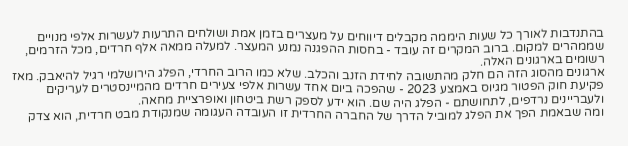בהתנדבות לאורך כל שעות היממה מקבלים דיווחים על מעצרים בזמן אמת ושולחים התרעות לעשרות אלפי מנויים שממהרים למקום. ברוב המקרים זה עובד - בחסות ההפגנה נמנע המעצר. למעלה ממאה אלף חרדים, מכל הזרמים, רשומים בארגונים האלה.
ארגונים מהסוג הזה הם חלק מהתשובה לחידת הזנב והכלב. שלא כמו הרוב החרדי, הפלג הירושלמי רגיל להיאבק. מאז פקיעת חוק הפטור מגיוס באמצע 2023 - שהפכה ביום אחד עשרות אלפי צעירים חרדים מהמיינסטרים לעריקים ולעבריינים נרדפים, לתחושתם - הפלג היה שם. הוא ידע לספק רשת ביטחון ואופרציית מחאה.
ומה שבאמת הפך את הפלג למוביל הדרך של החברה החרדית זו העובדה העגומה שמנקודת מבט חרדית, הוא צדק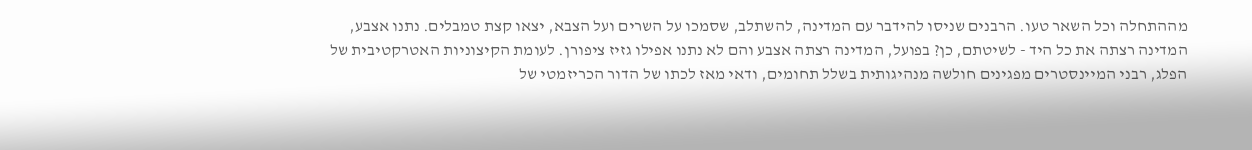מההתחלה וכל השאר טעו. הרבנים שניסו להידבר עם המדינה, להשתלב, שסמכו על השרים ועל הצבא, יצאו קצת טמבלים. נתנו אצבע, המדינה רצתה את כל היד - לשיטתם, כן? בפועל, המדינה רצתה אצבע והם לא נתנו אפילו גזיז ציפורן. לעומת הקיצוניות האטרקטיבית של הפלג, רבני המיינסטרים מפגינים חולשה מנהיגותית בשלל תחומים, ודאי מאז לכתו של הדור הכריזמטי של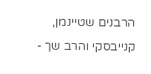הרבנים שטיינמן, קנייבסקי והרב שך -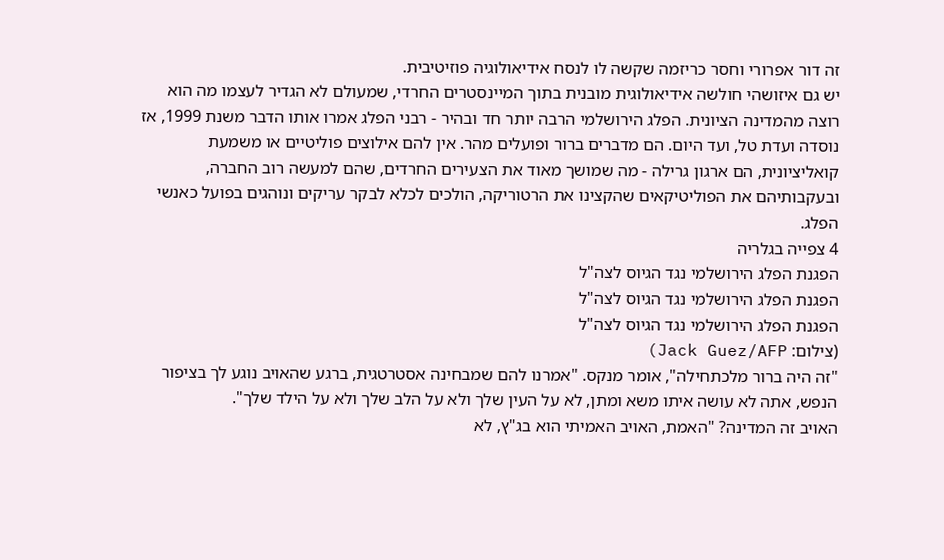זה דור אפרורי וחסר כריזמה שקשה לו לנסח אידיאולוגיה פוזיטיבית.
יש גם איזושהי חולשה אידיאולוגית מובנית בתוך המיינסטרים החרדי, שמעולם לא הגדיר לעצמו מה הוא רוצה מהמדינה הציונית. הפלג הירושלמי הרבה יותר חד ובהיר - רבני הפלג אמרו אותו הדבר משנת 1999, אז נוסדה ועדת טל, ועד היום. הם מדברים ברור ופועלים מהר. אין להם אילוצים פוליטיים או משמעת קואליציונית, הם ארגון גרילה - מה שמושך מאוד את הצעירים החרדים, שהם למעשה רוב החברה, ובעקבותיהם את הפוליטיקאים שהקצינו את הרטוריקה, הולכים לכלא לבקר עריקים ונוהגים בפועל כאנשי הפלג.
4 צפייה בגלריה
הפגנת הפלג הירושלמי נגד הגיוס לצה"ל
הפגנת הפלג הירושלמי נגד הגיוס לצה"ל
הפגנת הפלג הירושלמי נגד הגיוס לצה"ל
(צילום: Jack Guez/AFP)
"זה היה ברור מלכתחילה", אומר מנקס. "אמרנו להם שמבחינה אסטרטגית, ברגע שהאויב נוגע לך בציפור הנפש, אתה לא עושה איתו משא ומתן, לא על העין שלך ולא על הלב שלך ולא על הילד שלך".
האויב זה המדינה? "האמת, האויב האמיתי הוא בג"ץ, לא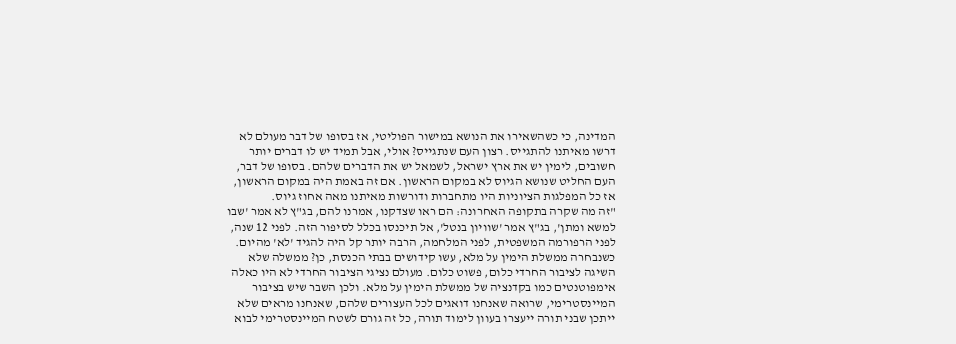המדינה, כי כשהשאירו את הנושא במישור הפוליטי, אז בסופו של דבר מעולם לא דרשו מאיתנו להתגייס. רצון העם שנתגייס? אולי, אבל תמיד יש לו דברים יותר חשובים, לימין יש את ארץ ישראל, לשמאל יש את הדברים שלהם. בסופו של דבר, העם החליט שנושא הגיוס לא במקום הראשון. אם זה באמת היה במקום הראשון, אז כל המפלגות הציוניות היו מתחברות ודורשות מאיתנו מאה אחוז גיוס.
"זה מה שקרה בתקופה האחרונה: הם ראו שצדקנו, אמרנו להם, בג"ץ לא אמר 'שבו למשא ומתן', בג"ץ אמר 'שוויון בנטל', אל תיכנסו בכלל לסיפור הזה. לפני 12 שנה, לפני הרפורמה המשפטית, לפני המלחמה, הרבה יותר קל היה להגיד 'לא' מהיום. כשנבחרה ממשלת הימין על מלא, עשו קידושים בבתי הכנסת, כן? ממשלה שלא השיגה לציבור החרדי כלום, פשוט כלום. מעולם נציגי הציבור החרדי לא היו כאלה אימפוטנטים כמו בקדנציה של ממשלת הימין על מלא. ולכן השבר שיש בציבור המיינסטרימי, שרואה שאנחנו דואגים לכל העצורים שלהם, שאנחנו מראים שלא ייתכן שבני תורה ייעצרו בעוון לימוד תורה, כל זה גורם לשטח המיינסטרימי לבוא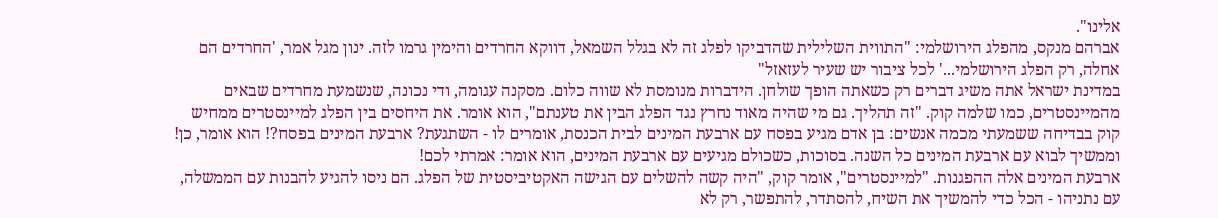אלינו".
אברהם מנקס, מהפלג הירושלמי: "התווית השלילית שהדביקו לפלג זה לא בגלל השמאל, דווקא החרדים והימין גרמו לזה. ינון מגל אמר, 'החרדים הם אחלה, רק הפלג הירושלמי...' לכל ציבור יש שעיר לעזאזל"
במדינת ישראל אתה משיג דברים רק כשאתה הופך שולחן. הידברות מנומסת לא שווה כלום. מסקנה עגומה, ודי נכונה, שנשמעת מחרדים שבאים מהמיינסטרים, כמו שלמה קוק. "זה תהליך. גם מי שהיה מאוד נחרץ נגד הפלג הבין את טענתם", הוא אומר. את היחסים בין הפלג למיינסטרים ממחיש קוק בבדיחה ששמעתי מכמה אנשים: בן אדם מגיע בפסח עם ארבעת המינים לבית הכנסת, אומרים לו - השתגעת? ארבעת המינים בפסח?! הוא אומר, כן! וממשיך לבוא עם ארבעת המינים כל השנה. בסוכות, כשכולם מגיעים עם ארבעת המינים, הוא אומר: אמרתי לכם!
ארבעת המינים אלה ההפגנות. "למיינסטרים", אומר קוק, "היה קשה להשלים עם הגישה האקטיביסטית של הפלג. הם ניסו להגיע להבנות עם הממשלה, עם נתניהו - הכל כדי להמשיך את השיח, להסתדר, להתפשר, רק לא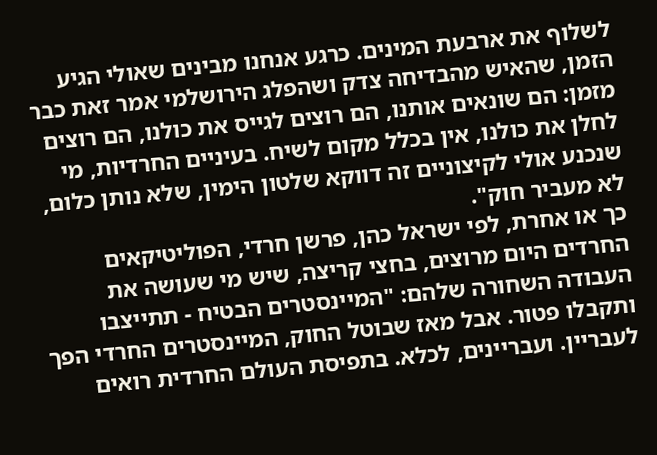לשלוף את ארבעת המינים. כרגע אנחנו מבינים שאולי הגיע הזמן, שהאיש מהבדיחה צדק ושהפלג הירושלמי אמר זאת כבר מזמן: הם שונאים אותנו, הם רוצים לגייס את כולנו, הם רוצים לחלן את כולנו, אין בכלל מקום לשיח. בעיניים החרדיות, מי שנכנע אולי לקיצוניים זה דווקא שלטון הימין, שלא נותן כלום, לא מעביר חוק".
כך או אחרת, לפי ישראל כהן, פרשן חרדי, הפוליטיקאים החרדים היום מרוצים, בחצי קריצה, שיש מי שעושה את העבודה השחורה שלהם: "המיינסטרים הבטיח - תתייצבו ותקבלו פטור. אבל מאז שבוטל החוק, המיינסטרים החרדי הפך לעבריין. ועבריינים, לכלא. בתפיסת העולם החרדית רואים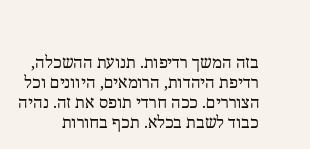בזה המשך רדיפות. תנועת ההשכלה, רדיפת היהדות, הרומאים, היוונים וכל הצוררים. ככה חרדי תופס את זה. נהיה כבוד לשבת בכלא. תכף בחורות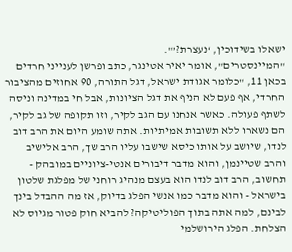ישאלו בשידוכין, ‘נעצרת?’".
"המיינסטרים", אומר יאיר אטינגר, כתב ופרשן לענייני חרדים בכאן 11, "כלומר אגודת ישראל, דגל התורה, 90 אחוזים מהציבור החרדי, אף פעם לא הניף את דגל הציונות, אבל חי במדינה וניסה לשתף פעולה. כאשר אנחנו עם הגב לקיר, וזו תקופה של גב לקיר, הם נשארו ללא תשובות אמיתיות. אתה שומע היום את הרב דוב לנדו, שיושב על אותו כיסא שישבו עליו הרב שך, הרב אלישיב והרב שטיינמן, והוא מדבר דיבורים אנטי-ציוניים במובהק - תחשוב, הרב דוב לנדו הוא בעצם מנהיג רוחני של מפלגת שלטון בישראל - והוא מדבר כמו אנשי הפלג בדיוק, אז מה ההבדל בינך לבינם, למה אתה בתוך הפוליטיקה? להביא חוק פטור מגיוס לא הצלחת. הפלג הירושלמי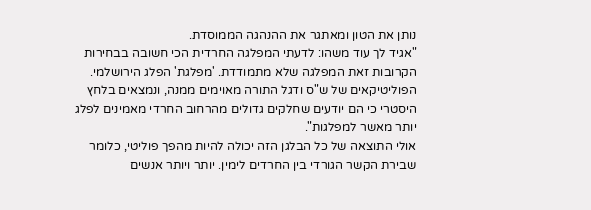נותן את הטון ומאתגר את ההנהגה הממוסדת.
"אגיד לך עוד משהו: לדעתי המפלגה החרדית הכי חשובה בבחירות הקרובות זאת המפלגה שלא מתמודדת. 'מפלגת' הפלג הירושלמי. הפוליטיקאים של ש"ס ודגל התורה מאוימים ממנה, ונמצאים בלחץ היסטרי כי הם יודעים שחלקים גדולים מהרחוב החרדי מאמינים לפלג יותר מאשר למפלגות".
אולי התוצאה של כל הבלגן הזה יכולה להיות מהפך פוליטי, כלומר שבירת הקשר הגורדי בין החרדים לימין. יותר ויותר אנשים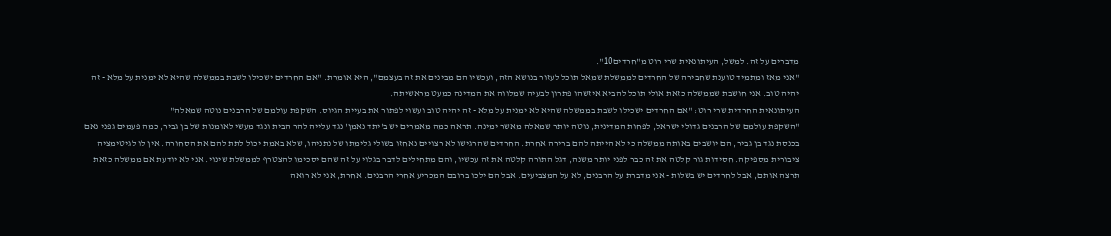מדברים על זה. למשל, העיתונאית שרי רוט מ"חרדים10".
"אני מאז ומתמיד טוענת שחבירה של החרדים לממשלת שמאל תוכל לעזור בנושא הזה, ועכשיו הם מבינים את זה בעצמם", היא אומרת. "אם החרדים ישכילו לשבת בממשלה שהיא לא ימנית על מלא - זה יהיה טוב. אני חושבת שממשלה כזאת אולי תוכל להביא איזשהו פתרון לבעיה שמלווה את המדינה כמעט מראשיתה.
העיתונאית החרדית שרי רוט: "אם החרדים ישכילו לשבת בממשלה שהיא לא ימנית על מלא - זה יהיה טוב ועשוי לפתור את בעיית הגיוס. השקפת עולמם של הרבנים נוטה שמאלה"
"השקפת עולמם של הרבנים גדולי ישראל, לפחות המדינית, נוטה יותר שמאלה מאשר ימינה. תראה כמה מאמרים יש ב'יתד נאמן' נגד עלייה להר הבית ונגד מעשי לאומנות של בן גביר, כמה פעמים גפני נאם בכנסת נגד בן גביר, הם יושבים באותה ממשלה כי לא הייתה להם ברירה אחרת. החרדים שהרגישו לא רצויים נאחזו בשולי גלימתו של נתניהו, שלא באמת יכול לתת להם את הסחורה. אין לו לגיטימציה ציבורית מספיקה. חסידות גור קלטה את זה כבר לפני יותר משנה, דגל התורה קלטה את זה עכשיו, והם מתחילים לדבר בגלוי על זה שהם יסכימו להצטרף לממשלת שינוי. אני לא יודעת אם ממשלה כזאת תרצה אותם, אבל לחרדים יש בשלות - אני מדברת על הרבנים, לא על המצביעים. אבל הם ילכו ברובם המכריע אחרי הרבנים. אחרת, אני לא רואה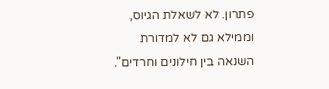פתרון. לא לשאלת הגיוס, וממילא גם לא למדורת השנאה בין חילונים וחרדים".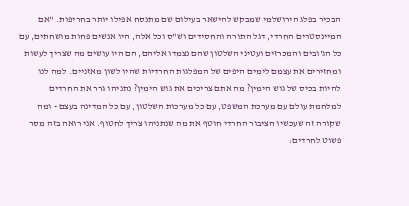הבכיר בפלג הירושלמי שמבקש להישאר בעילום שם מתנסח אפילו יותר בחריפות. "אם המיינסטרים החרדי, דגל התורה והחסידים וש"ס וכל אלה, היו אנשים פחות מושחתים, עם כל הג'ובים והמכרזים ועטיני השלטון שהם נצמדו אליהם, הם היו עושים מה שצריך לעשות ומחזירים את עצמם לימים היפים של המפלגות החרדיות שהיו לשון מאזניים. למה לנו להיות בכיס של גוש הימין? מה אתם צריכים את גוש הימין? נתניהו גרר את החרדים למלחמת עולם עם מערכת המשפט, עם כל מערכות השלטון, עם כל המדינה בעצם - ומה שקורה זה שעכשיו הציבור החרדי חוטף את מה שנתניהו צריך לחטוף. אני רואה בזה מסר פשוט לחרדים: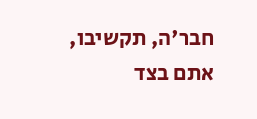חבר'ה, תקשיבו, אתם בצד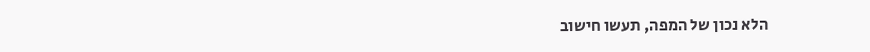הלא נכון של המפה, תעשו חישוב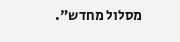מסלול מחדש".